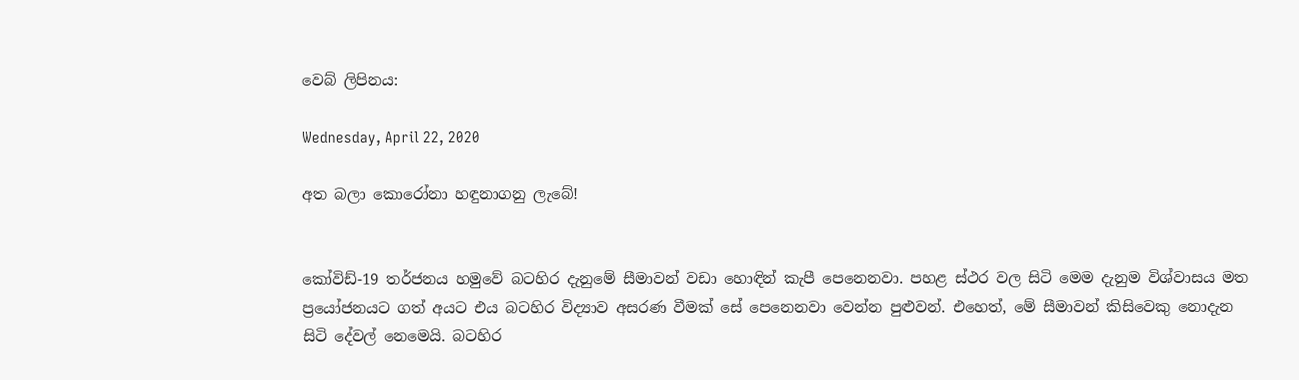වෙබ් ලිපිනය:

Wednesday, April 22, 2020

අත බලා කොරෝනා හඳුනාගනු ලැබේ!


කෝවිඩ්-19 තර්ජනය හමුවේ බටහිර දැනුමේ සීමාවන් වඩා හොඳින් කැපී පෙනෙනවා. පහළ ස්ථර වල සිටි මෙම දැනුම විශ්වාසය මත ප්‍රයෝජනයට ගත් අයට එය බටහිර විද්‍යාව අසරණ වීමක් සේ පෙනෙනවා වෙන්න පුළුවන්. එහෙත්, මේ සීමාවන් කිසිවෙකු නොදැන සිටි දේවල් නෙමෙයි. බටහිර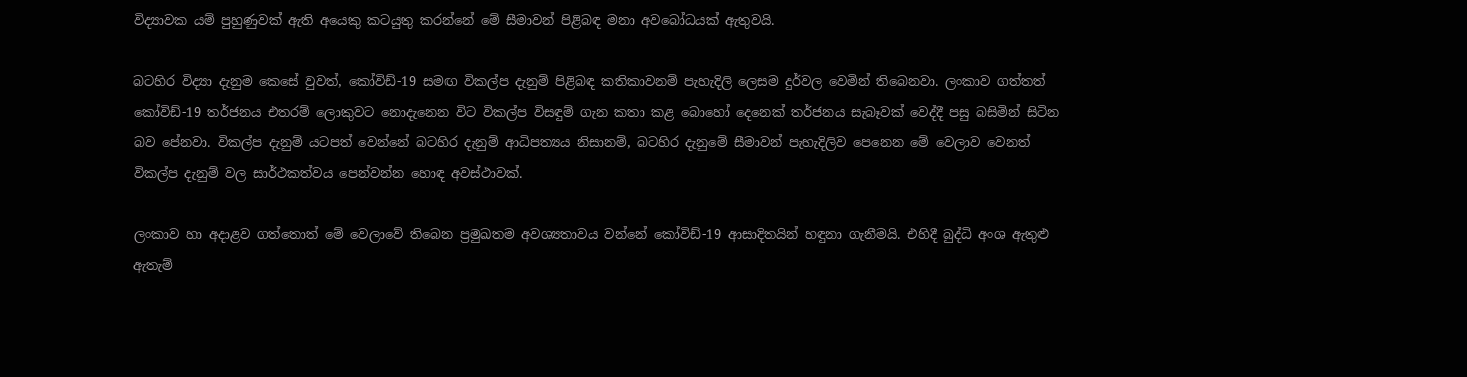විද්‍යාවක යම් පුහුණුවක් ඇති අයෙකු කටයුතු කරන්නේ මේ සීමාවන් පිළිබඳ මනා අවබෝධයක් ඇතුවයි.

බටහිර විද්‍යා දැනුම කෙසේ වුවත්, කෝවිඩ්-19 සමඟ විකල්ප දැනුම් පිළිබඳ කතිකාවනම් පැහැදිලි ලෙසම දුර්වල වෙමින් තිබෙනවා. ලංකාව ගත්තත් කෝවිඩ්-19 තර්ජනය එතරම් ලොකුවට නොදැනෙන විට විකල්ප විසඳුම් ගැන කතා කළ බොහෝ දෙනෙක් තර්ජනය සැබෑවක් වෙද්දී පසු බසිමින් සිටින බව පේනවා. විකල්ප දැනුම් යටපත් වෙන්නේ බටහිර දැනුම් ආධිපත්‍යය නිසානම්, බටහිර දැනුමේ සීමාවන් පැහැදිලිව පෙනෙන මේ වෙලාව වෙනත් විකල්ප දැනුම් වල සාර්ථකත්වය පෙන්වන්න හොඳ අවස්ථාවක්.

ලංකාව හා අදාළව ගත්තොත් මේ වෙලාවේ තිබෙන ප්‍රමුඛතම අවශ්‍යතාවය වන්නේ කෝවිඩ්-19 ආසාදිතයින් හඳුනා ගැනීමයි. එහිදී බුද්ධි අංශ ඇතුළු ඇතැම්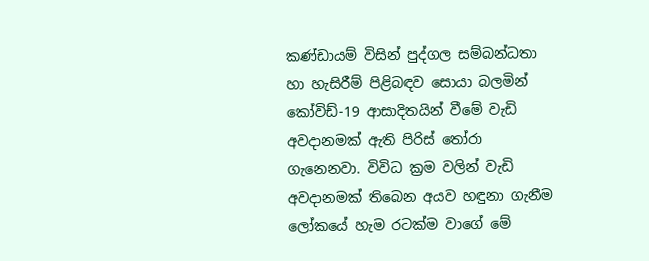කණ්ඩායම් විසින් පුද්ගල සම්බන්ධතා හා හැසිරීම් පිළිබඳව සොයා බලමින් කෝවිඩ්-19 ආසාදිතයින් වීමේ වැඩි අවදානමක් ඇති පිරිස් තෝරා ගැනෙනවා. විවිධ ක්‍රම වලින් වැඩි අවදානමක් තිබෙන අයව හඳුනා ගැනීම ලෝකයේ හැම රටක්ම වාගේ මේ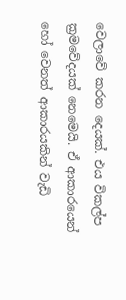වෙලාවේ කරන දෙයක්. එය විකල්ප ක්‍රමවේදයක් නෙමෙයි. ඒ ආකාරයෙන් හෝ වෙනත් ආකාරයකින් වැඩි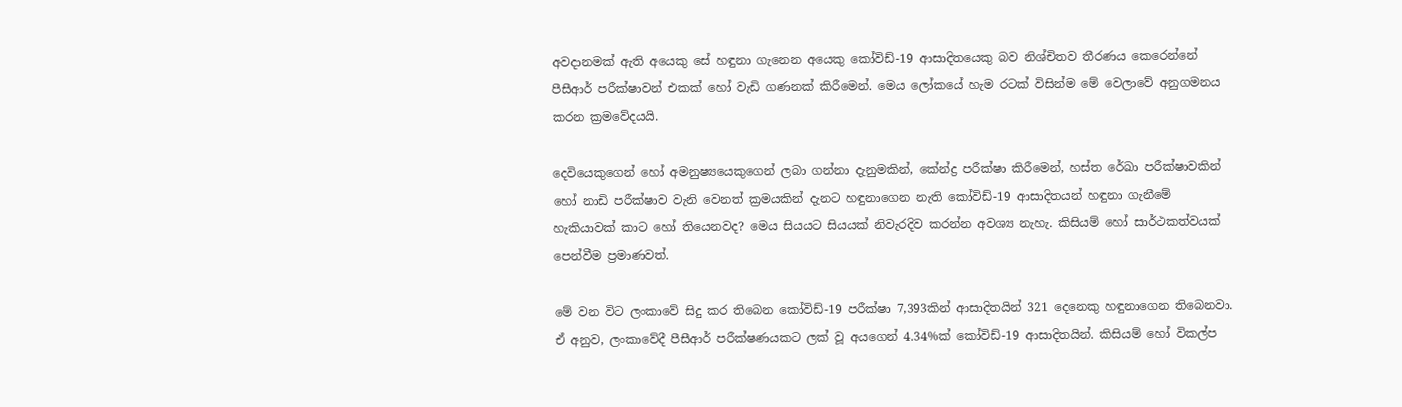අවදානමක් ඇති අයෙකු සේ හඳුනා ගැනෙන අයෙකු කෝවිඩ්-19 ආසාදිතයෙකු බව නිශ්චිතව තීරණය කෙරෙන්නේ පීසීආර් පරීක්ෂාවන් එකක් හෝ වැඩි ගණනක් කිරීමෙන්. මෙය ලෝකයේ හැම රටක් විසින්ම මේ වෙලාවේ අනුගමනය කරන ක්‍රමවේදයයි.

දෙවියෙකුගෙන් හෝ අමනුෂ්‍යයෙකුගෙන් ලබා ගන්නා දැනුමකින්, කේන්ද්‍ර පරීක්ෂා කිරීමෙන්, හස්ත රේඛා පරීක්ෂාවකින් හෝ නාඩි පරීක්ෂාව වැනි වෙනත් ක්‍රමයකින් දැනට හඳුනාගෙන නැති කෝවිඩ්-19 ආසාදිතයන් හඳුනා ගැනීමේ හැකියාවක් කාට හෝ තියෙනවද? මෙය සියයට සියයක් නිවැරදිව කරන්න අවශ්‍ය නැහැ. කිසියම් හෝ සාර්ථකත්වයක් පෙන්වීම ප්‍රමාණවත්.

මේ වන විට ලංකාවේ සිදු කර තිබෙන කෝවිඩ්-19 පරීක්ෂා 7,393කින් ආසාදිතයින් 321 දෙනෙකු හඳුනාගෙන තිබෙනවා. ඒ අනුව, ලංකාවේදී පීසීආර් පරීක්ෂණයකට ලක් වූ අයගෙන් 4.34%ක් කෝවිඩ්-19 ආසාදිතයින්. කිසියම් හෝ විකල්ප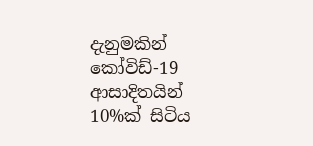දැනුමකින් කෝවිඩ්-19 ආසාදිතයින් 10%ක් සිටිය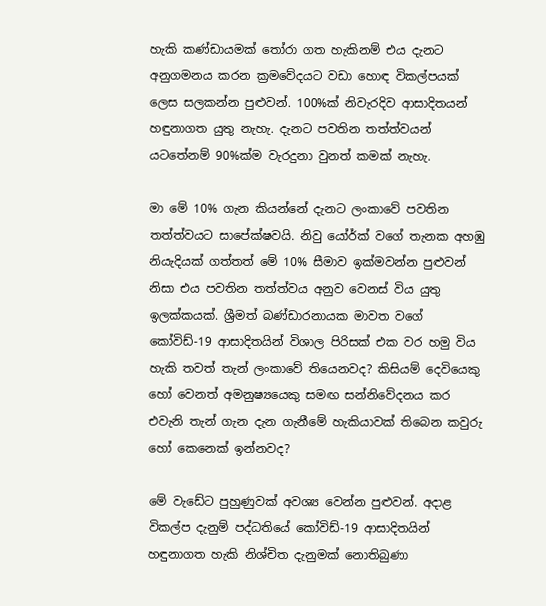හැකි කණ්ඩායමක් තෝරා ගත හැකිනම් එය දැනට අනුගමනය කරන ක්‍රමවේදයට වඩා හොඳ විකල්පයක් ලෙස සලකන්න පුළුවන්. 100%ක් නිවැරදිව ආසාදිතයන් හඳුනාගත යුතු නැහැ. දැනට පවතින තත්ත්වයන් යටතේනම් 90%ක්ම වැරදුනා වුනත් කමක් නැහැ.

මා මේ 10% ගැන කියන්නේ දැනට ලංකාවේ පවතින තත්ත්වයට සාපේක්ෂවයි. නිවු යෝර්ක් වගේ තැනක අහඹු නියැදියක් ගත්තත් මේ 10% සීමාව ඉක්මවන්න පුළුවන් නිසා එය පවතින තත්ත්වය අනුව වෙනස් විය යුතු ඉලක්කයක්. ශ්‍රීමත් බණ්ඩාරනායක මාවත වගේ කෝවිඩ්-19 ආසාදිතයින් විශාල පිරිසක් එක වර හමු විය හැකි තවත් තැන් ලංකාවේ තියෙනවද? කිසියම් දෙවියෙකු හෝ වෙනත් අමනුෂ්‍යයෙකු සමඟ සන්නිවේදනය කර එවැනි තැන් ගැන දැන ගැනීමේ හැකියාවක් තිබෙන කවුරු හෝ කෙනෙක් ඉන්නවද?

මේ වැඩේට පුහුණුවක් අවශ්‍ය වෙන්න පුළුවන්. අදාළ විකල්ප දැනුම් පද්ධතියේ කෝවිඩ්-19 ආසාදිතයින් හඳුනාගත හැකි නිශ්චිත දැනුමක් නොතිබුණා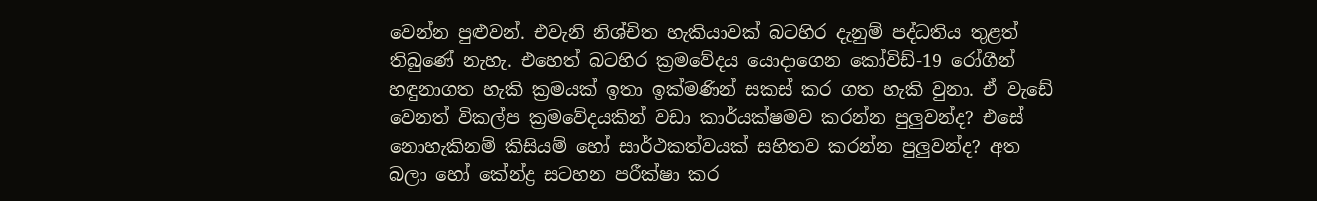වෙන්න පුළුවන්. එවැනි නිශ්චිත හැකියාවක් බටහිර දැනුම් පද්ධතිය තුළත් තිබුණේ නැහැ. එහෙත් බටහිර ක්‍රමවේදය යොදාගෙන කෝවිඩ්-19 රෝගීන් හඳුනාගත හැකි ක්‍රමයක් ඉතා ඉක්මණින් සකස් කර ගත හැකි වුනා. ඒ වැඩේ වෙනත් විකල්ප ක්‍රමවේදයකින් වඩා කාර්යක්ෂමව කරන්න පුලුවන්ද? එසේ නොහැකිනම් කිසියම් හෝ සාර්ථකත්වයක් සහිතව කරන්න පුලුවන්ද? අත බලා හෝ කේන්ද්‍ර සටහන පරීක්ෂා කර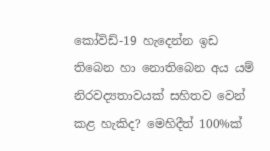කෝවිඩ්-19 හැදෙන්න ඉඩ තිබෙන හා නොතිබෙන අය යම් නිරවද්‍යතාවයක් සහිතව වෙන් කළ හැකිද? මෙහිදීත් 100%ක්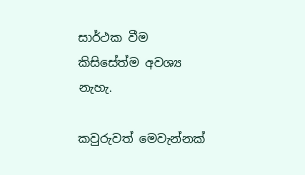සාර්ථක වීම කිසිසේත්ම අවශ්‍ය නැහැ.

කවුරුවත් මෙවැන්නක්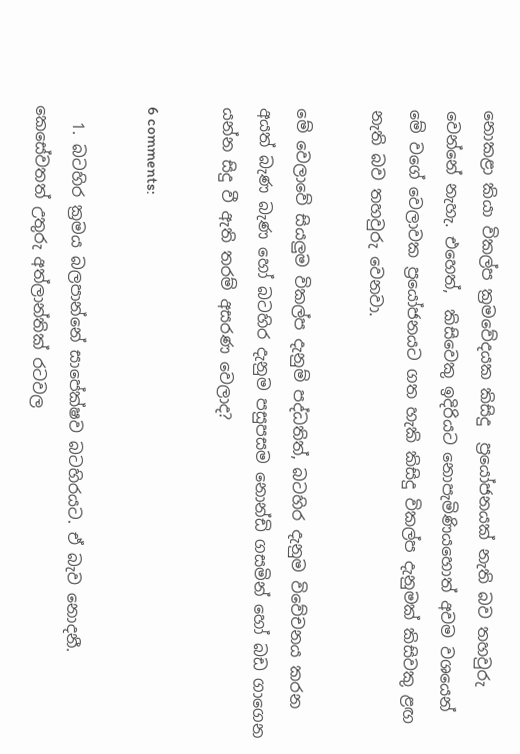නොකළා කියා විකල්ප ක්‍රමවේදයක කිසිදු  ප්‍රයෝජනයක් නැති බව තහවුරු වෙන්නේ නැහැ. එහෙත්,  කිසිවෙකු ඉදිරියට නොපැමිණියහොත් අවම වශයෙන් මේ වගේ වෙලාවක ප්‍රයෝජනයට ගත හැකි කිසිදු විකල්ප දැනුමක් කිසිවකු ළඟ නැති බව තහවුරු වෙනවා.

මේ වෙලාවේ සියලුම විකල්ප දැනුම් පද්ධතිත්, බටහිර දැනුම විවේචනය කරන අයත් බැණ බැණ හෝ බටහිර දැනුම පසුපසම නොන්ඩි ගසමින් හෝ බඩ ගාගෙන යන්න සිදු වී ඇති තරම් අසරණ වෙලාද?

6 comments:

  1. බටහිර ක්‍රමය බලපාන්නේ සාපේක්ෂව බටහිරයට. ඒ බැව නොදනී. කෙසේවතත් උතුරු අත්ලාන්තික් රටවල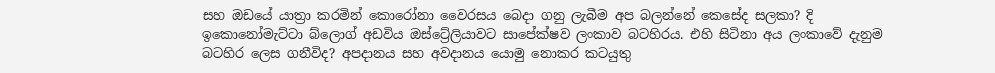සහ ඔඩයේ යාත්‍රා කරමින් කොරෝනා වෛරසය බෙදා ගනු ලැබීම අප බලන්නේ කෙසේද සලකා? දි ඉකොනෝමැට්ටා බ්ලොග් අඩවිය ඔස්ට්‍රේලියාවට සාපේක්ෂව ලංකාව බටහිරය. එහි සිටිනා අය ලංකාවේ දැනුම බටහිර ලෙස ගනීවිද? අපදානය සහ අවදානය යොමු නොකර කටයුතු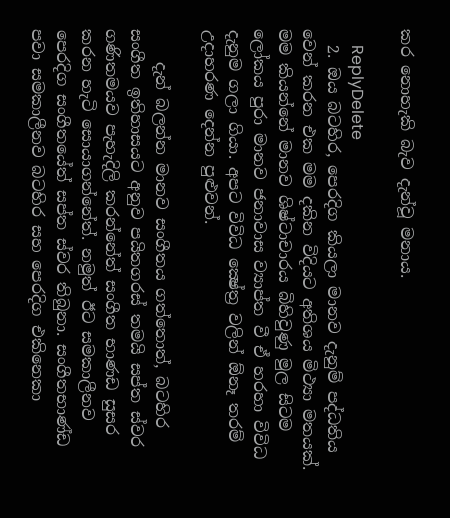කර නොහැකි බැව දැන්වූ මනාය.

    ReplyDelete
  2. ඔය බටහිර, පෙරදිග කියලා මානව දැනුම් පද්ධතිය වෙන් කරන එක මම දකින විදියට අතිශය මිථ්‍යා මතයක්. මම කියන්නේ මානව ශිෂ්ටාචාරය බිහිවුණු මුල සිටම ලෝකය පුරා මානව ජනාවාස ව්‍යාප්ත වී ඒ හරහා විවිධ දැනුම ගලා ගියා. අපට විවිධ ක්‍ෂේත්‍ර වලින් ඕනෑ තරම් උදාහරණ දෙන්න පුළුවන්.

    දැන් බලන්න මානව සංගීතය ගත්තොත්, බටහිර සංගීත ඉතිහාසයට අනුව පයිතගරස් තමයි සප්ත ස්වර ගණිතමයව පැහැදිලි කරන්නේත් සංගීත භාණඩ සුසර කරන හැටි සොයාගන්නේත්. නමුත් ඊට සමකාලීනව පෙරදිග සංගීතයේත් සප්ත ස්වර තිබුනා. සංගීතභාණ්ඩ පවා සමකාලීනව බටහිර සහ පෙරදිග එකිනෙකා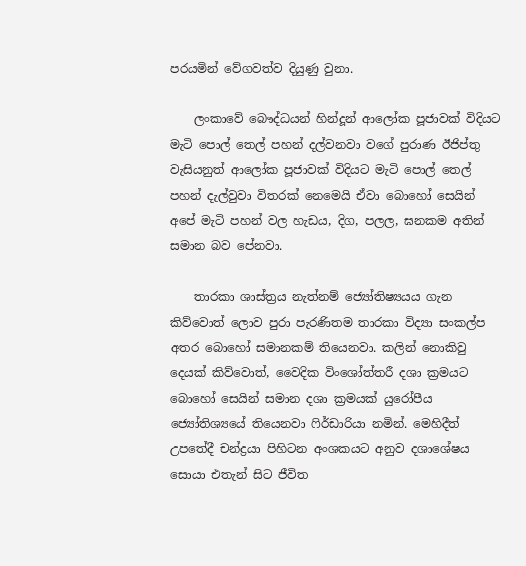පරයමින් වේගවත්ව දියුණු වුනා.

    ලංකාවේ බෞද්ධයන් හින්දූන් ආලෝක පූජාවක් විදියට මැටි පොල් තෙල් පහන් දල්වනවා වගේ පුරාණ ඊජිප්තු වැසියනුත් ආලෝක පූජාවක් විදියට මැටි පොල් තෙල් පහන් දැල්වුවා විතරක් නෙමෙයි ඒවා බොහෝ සෙයින් අපේ මැටි පහන් වල හැඩය, දිග, පලල, ඝනකම අතින් සමාන බව පේනවා.

    තාරකා ශාස්ත්‍රය නැත්නම් ජ්‍යෝතිෂ්‍යයය ගැන කිව්වොත් ලොව පුරා පැරණිතම තාරකා විද්‍යා සංකල්ප අතර බොහෝ සමානකම් තියෙනවා. කලින් නොකිවු දෙයක් කිව්වොත්, වෛදික විංශෝත්තරී දශා ක්‍රමයට බොහෝ සෙයින් සමාන දශා ක්‍රමයක් යුරෝපීය ජ්‍යෝතිශ්‍යයේ තියෙනවා ෆිර්ඩාරියා නමින්. මෙහිදීත් උපතේදී චන්ද්‍රයා පිහිටන අංශකයට අනුව දශාශේෂය සොයා එතැන් සිට ජීවිත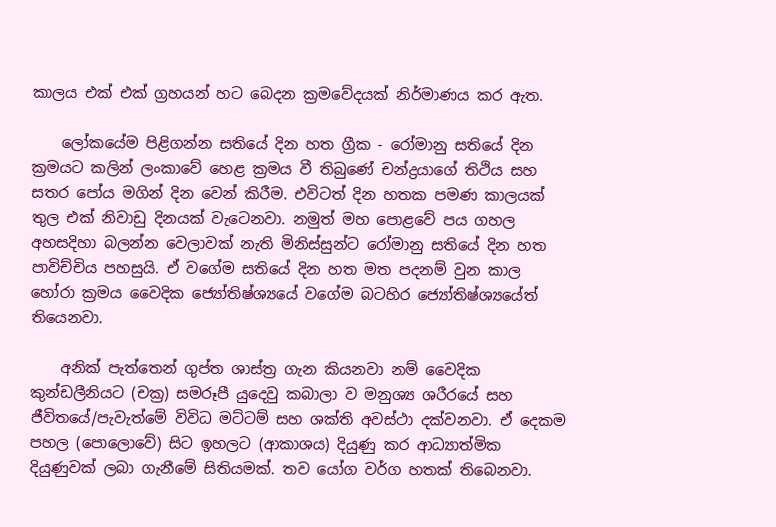කාලය එක් එක් ග්‍රහයන් හට බෙදන ක්‍රමවේදයක් නිර්මාණය කර ඇත.

    ලෝකයේම පිළිගන්න සතියේ දින හත ග්‍රීක - රෝමානු සතියේ දින ක්‍රමයට කලින් ලංකාවේ හෙළ ක්‍රමය වී තිබුණේ චන්ද්‍රයාගේ තිථිය සහ සතර පෝය මගින් දින වෙන් කිරීම. එවිටත් දින හතක පමණ කාලයක් තුල එක් නිවාඩු දිනයක් වැටෙනවා. නමුත් මහ පොළවේ පය ගහල අහසදිහා බලන්න වෙලාවක් නැති මිනිස්සුන්ට රෝමානු සතියේ දින හත පාවිච්චිය පහසුයි. ඒ වගේම සතියේ දින හත මත පදනම් වුන කාල හෝරා ක්‍රමය වෛදික ජ්‍යෝතිෂ්ශ්‍යයේ වගේම බටහිර ජ්‍යෝතිෂ්ශ්‍යයේත් තියෙනවා.

    අනික් පැත්තෙන් ගුප්ත ශාස්ත්‍ර ගැන කියනවා නම් වෛදික කුන්ඩලීනියට (චක්‍ර) සමරූපී යුදෙවු කබාලා ව මනුශ්‍ය ශරීරයේ සහ ජීවිතයේ/පැවැත්මේ විවිධ මට්ටම් සහ ශක්ති අවස්ථා දක්වනවා. ඒ දෙකම පහල (පොලොවේ) සිට ඉහලට (ආකාශය) දියුණු කර ආධ්‍යාත්මික දියුණුවක් ලබා ගැනීමේ සිතියමක්. තව යෝග වර්ග හතක් තිබෙනවා.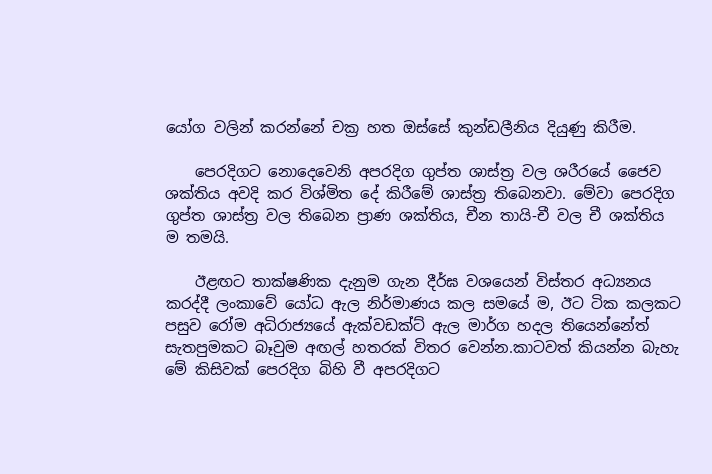යෝග වලින් කරන්නේ චක්‍ර හත ඔස්සේ කුන්ඩලීනිය දියුණු කිරීම.

    පෙරදිගට නොදෙවෙනි අපරදිග ගුප්ත ශාස්ත්‍ර වල ශරීරයේ ජෛව ශක්තිය අවදි කර විශ්මිත දේ කිරීමේ ශාස්ත්‍ර තිබෙනවා. මේවා පෙරදිග ගුප්ත ශාස්ත්‍ර වල තිබෙන ප්‍රාණ ශක්තිය, චීන තායි-චී වල චී ශක්තිය ම තමයි.

    ඊළඟට තාක්ෂණික දැනුම ගැන දීර්ඝ වශයෙන් විස්තර අධ්‍යනය කරද්දී ලංකාවේ යෝධ ඇල නිර්මාණය කල සමයේ ම, ඊට ටික කලකට පසුව රෝම අධිරාජ්‍යයේ ඇක්වඩක්ට් ඇල මාර්ග හදල තියෙන්නේත් සැතපුමකට බෑවුම අඟල් හතරක් විතර වෙන්න.කාටවත් කියන්න බැහැ මේ කිසිවක් පෙරදිග බිහි වී අපරදිගට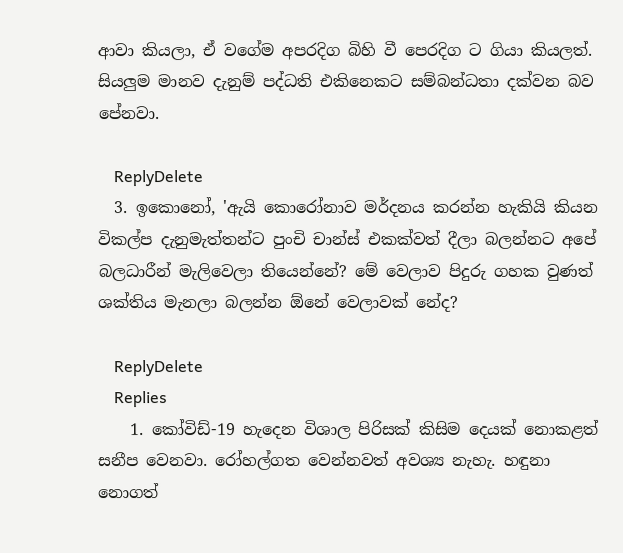ආවා කියලා, ඒ වගේම අපරදිග බිහි වී පෙරදිග ට ගියා කියලත්. සියලුම මානව දැනුම් පද්ධති එකිනෙකට සම්බන්ධතා දක්වන බව පේනවා.

    ReplyDelete
  3. ඉකොනෝ, 'ඇයි කොරෝනාව මර්දනය කරන්න හැකියි කියන විකල්ප දැනුමැත්තන්ට පුංචි චාන්ස් එකක්වත් දීලා බලන්නට අපේ බලධාරීන් මැලිවෙලා තියෙන්නේ? මේ වෙලාව පිදුරු ගහක වුණත් ශක්තිය මැනලා බලන්න ඕනේ වෙලාවක් නේද?

    ReplyDelete
    Replies
    1. කෝවිඩ්-19 හැදෙන විශාල පිරිසක් කිසිම දෙයක් නොකළත් සනීප වෙනවා. රෝහල්ගත වෙන්නවත් අවශ්‍ය නැහැ. හඳුනා නොගත්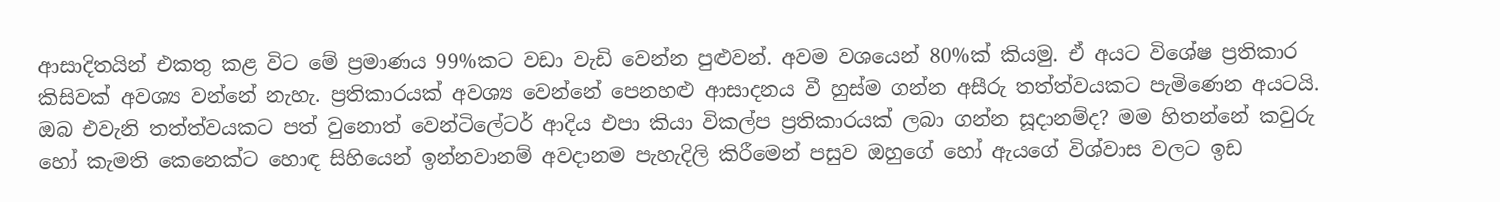ආසාදිතයින් එකතු කළ විට මේ ප්‍රමාණය 99%කට වඩා වැඩි වෙන්න පුළුවන්. අවම වශයෙන් 80%ක් කියමු. ඒ අයට විශේෂ ප්‍රතිකාර කිසිවක් අවශ්‍ය වන්නේ නැහැ. ප්‍රතිකාරයක් අවශ්‍ය වෙන්නේ පෙනහළු ආසාදනය වී හුස්ම ගන්න අසීරු තත්ත්වයකට පැමිණෙන අයටයි. ඔබ එවැනි තත්ත්වයකට පත් වුනොත් වෙන්ටිලේටර් ආදිය එපා කියා විකල්ප ප්‍රතිකාරයක් ලබා ගන්න සූදානම්ද? මම හිතන්නේ කවුරු හෝ කැමති කෙනෙක්ට හොඳ සිහියෙන් ඉන්නවානම් අවදානම පැහැදිලි කිරීමෙන් පසුව ඔහුගේ හෝ ඇයගේ විශ්වාස වලට ඉඩ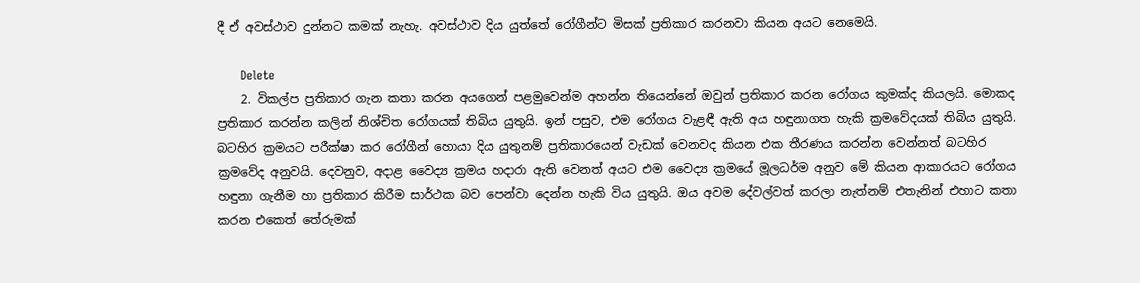දී ඒ අවස්ථාව දුන්නට කමක් නැහැ. අවස්ථාව දිය යුත්තේ රෝගීන්ට මිසක් ප්‍රතිකාර කරනවා කියන අයට නෙමෙයි.

      Delete
    2. විකල්ප ප්‍රතිකාර ගැන කතා කරන අයගෙන් පළමුවෙන්ම අහන්න තියෙන්නේ ඔවුන් ප්‍රතිකාර කරන රෝගය කුමක්ද කියලයි. මොකද ප්‍රතිකාර කරන්න කලින් නිශ්චිත රෝගයක් තිබිය යුතුයි. ඉන් පසුව, එම රෝගය වැළඳී ඇති අය හඳුනාගත හැකි ක්‍රමවේදයක් තිබිය යුතුයි. බටහිර ක්‍රමයට පරීක්ෂා කර රෝගීන් හොයා දිය යුතුනම් ප්‍රතිකාරයෙන් වැඩක් වෙනවද කියන එක තීරණය කරන්න වෙන්නත් බටහිර ක්‍රමවේද අනුවයි. දෙවනුව, අදාළ වෛද්‍ය ක්‍රමය හදාරා ඇති වෙනත් අයට එම වෛද්‍ය ක්‍රමයේ මූලධර්ම අනුව මේ කියන ආකාරයට රෝගය හඳුනා ගැනීම හා ප්‍රතිකාර කිරීම සාර්ථක බව පෙන්වා දෙන්න හැකි විය යුතුයි. ඔය අවම දේවල්වත් කරලා නැත්නම් එතැනින් එහාට කතා කරන එකෙත් තේරුමක්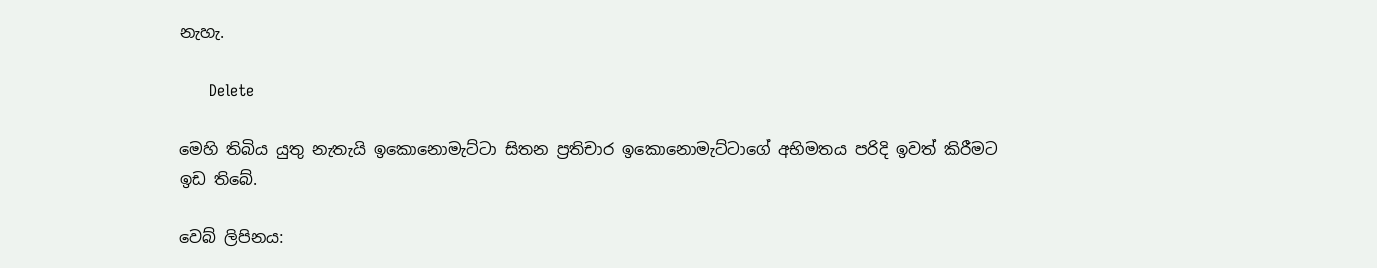නැහැ.

      Delete

මෙහි තිබිය යුතු නැතැයි ඉකොනොමැට්ටා සිතන ප්‍රතිචාර ඉකොනොමැට්ටාගේ අභිමතය පරිදි ඉවත් කිරීමට ඉඩ තිබේ.

වෙබ් ලිපිනය: